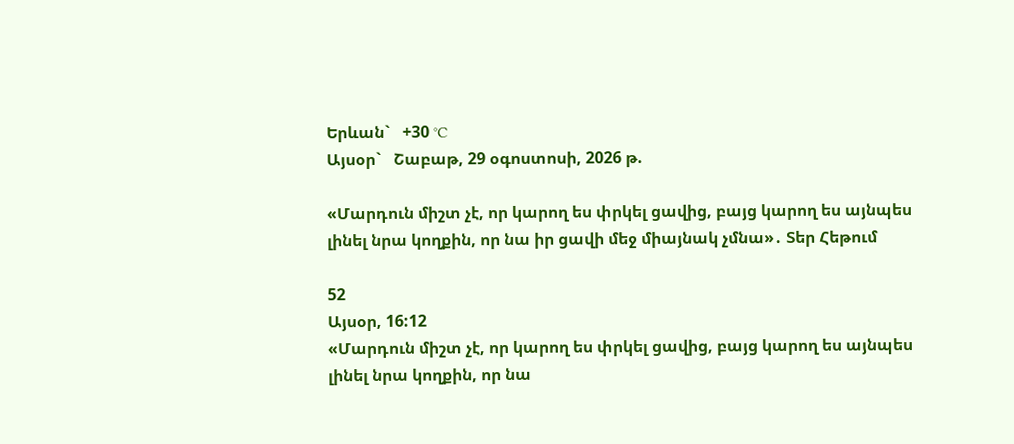Երևան`   +30 °C
Այսօր`   Շաբաթ, 29 օգոստոսի, 2026 թ.

«Մարդուն միշտ չէ, որ կարող ես փրկել ցավից, բայց կարող ես այնպես լինել նրա կողքին, որ նա իր ցավի մեջ միայնակ չմնա»․ Տեր Հեթում

52
Այսօր, 16:12
«Մարդուն միշտ չէ, որ կարող ես փրկել ցավից, բայց կարող ես այնպես լինել նրա կողքին, որ նա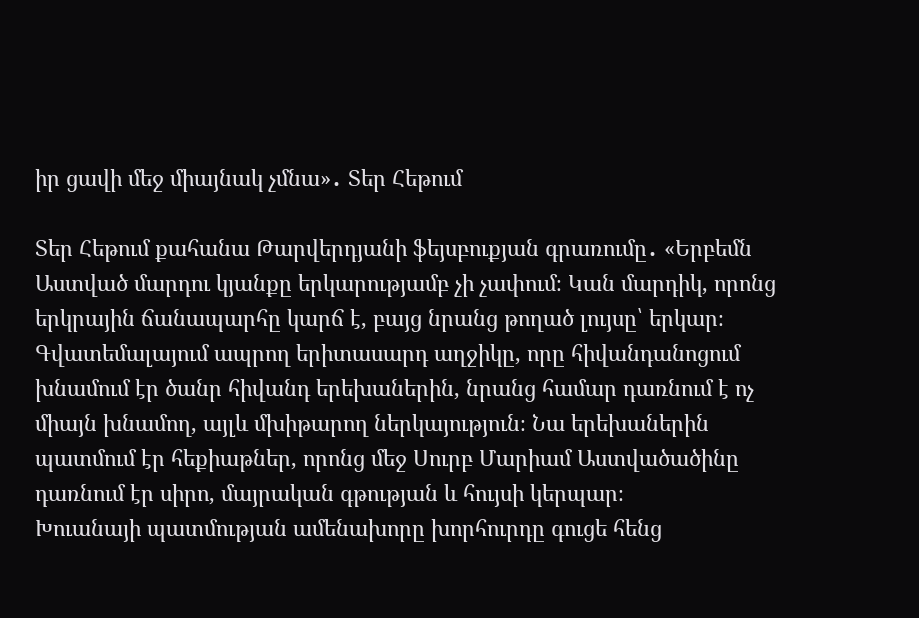իր ցավի մեջ միայնակ չմնա»․ Տեր Հեթում

Տեր Հեթում քահանա Թարվերդյանի ֆեյսբուքյան գրառումը․ «Երբեմն Աստված մարդու կյանքը երկարությամբ չի չափում։ Կան մարդիկ, որոնց երկրային ճանապարհը կարճ է, բայց նրանց թողած լույսը՝ երկար։
Գվատեմալայում ապրող երիտասարդ աղջիկը, որը հիվանդանոցում խնամում էր ծանր հիվանդ երեխաներին, նրանց համար դառնում է ոչ միայն խնամող, այլև մխիթարող ներկայություն։ Նա երեխաներին պատմում էր հեքիաթներ, որոնց մեջ Սուրբ Մարիամ Աստվածածինը դառնում էր սիրո, մայրական գթության և հույսի կերպար։
Խուանայի պատմության ամենախորը խորհուրդը գուցե հենց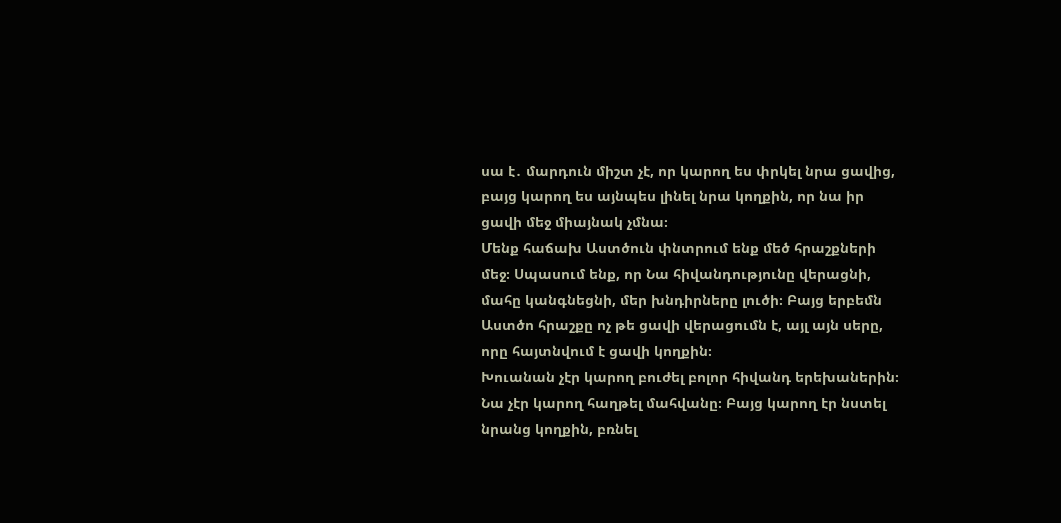սա է․ մարդուն միշտ չէ, որ կարող ես փրկել նրա ցավից, բայց կարող ես այնպես լինել նրա կողքին, որ նա իր ցավի մեջ միայնակ չմնա։
Մենք հաճախ Աստծուն փնտրում ենք մեծ հրաշքների մեջ։ Սպասում ենք, որ Նա հիվանդությունը վերացնի, մահը կանգնեցնի, մեր խնդիրները լուծի։ Բայց երբեմն Աստծո հրաշքը ոչ թե ցավի վերացումն է, այլ այն սերը, որը հայտնվում է ցավի կողքին։
Խուանան չէր կարող բուժել բոլոր հիվանդ երեխաներին։ Նա չէր կարող հաղթել մահվանը։ Բայց կարող էր նստել նրանց կողքին, բռնել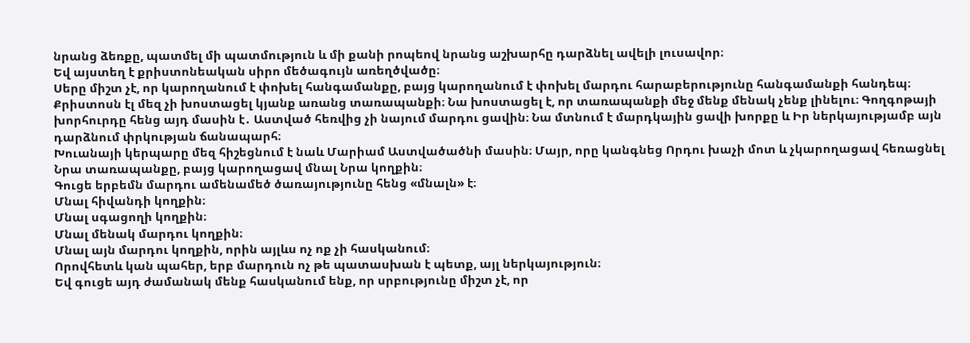նրանց ձեռքը, պատմել մի պատմություն և մի քանի րոպեով նրանց աշխարհը դարձնել ավելի լուսավոր։
Եվ այստեղ է քրիստոնեական սիրո մեծագույն առեղծվածը։
Սերը միշտ չէ, որ կարողանում է փոխել հանգամանքը, բայց կարողանում է փոխել մարդու հարաբերությունը հանգամանքի հանդեպ։
Քրիստոսն էլ մեզ չի խոստացել կյանք առանց տառապանքի։ Նա խոստացել է, որ տառապանքի մեջ մենք մենակ չենք լինելու։ Գողգոթայի խորհուրդը հենց այդ մասին է․ Աստված հեռվից չի նայում մարդու ցավին։ Նա մտնում է մարդկային ցավի խորքը և Իր ներկայությամբ այն դարձնում փրկության ճանապարհ։
Խուանայի կերպարը մեզ հիշեցնում է նաև Մարիամ Աստվածածնի մասին։ Մայր, որը կանգնեց Որդու խաչի մոտ և չկարողացավ հեռացնել Նրա տառապանքը, բայց կարողացավ մնալ Նրա կողքին։
Գուցե երբեմն մարդու ամենամեծ ծառայությունը հենց «մնալն» է։
Մնալ հիվանդի կողքին։
Մնալ սգացողի կողքին։
Մնալ մենակ մարդու կողքին։
Մնալ այն մարդու կողքին, որին այլևս ոչ ոք չի հասկանում։
Որովհետև կան պահեր, երբ մարդուն ոչ թե պատասխան է պետք, այլ ներկայություն։
Եվ գուցե այդ ժամանակ մենք հասկանում ենք, որ սրբությունը միշտ չէ, որ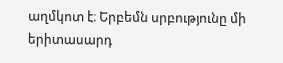աղմկոտ է։ Երբեմն սրբությունը մի երիտասարդ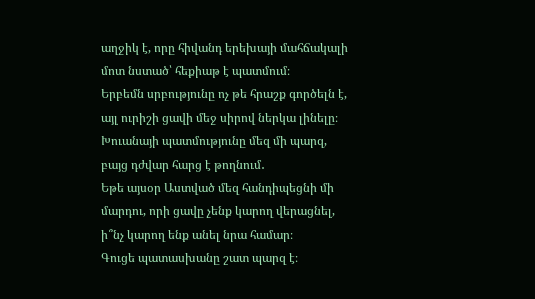աղջիկ է, որը հիվանդ երեխայի մահճակալի մոտ նստած՝ հեքիաթ է պատմում։
Երբեմն սրբությունը ոչ թե հրաշք գործելն է, այլ ուրիշի ցավի մեջ սիրով ներկա լինելը։
Խուանայի պատմությունը մեզ մի պարզ, բայց դժվար հարց է թողնում․
Եթե այսօր Աստված մեզ հանդիպեցնի մի մարդու, որի ցավը չենք կարող վերացնել, ի՞նչ կարող ենք անել նրա համար։
Գուցե պատասխանը շատ պարզ է։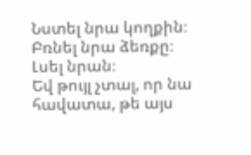Նստել նրա կողքին։
Բռնել նրա ձեռքը։
Լսել նրան։
Եվ թույլ չտալ, որ նա հավատա, թե այս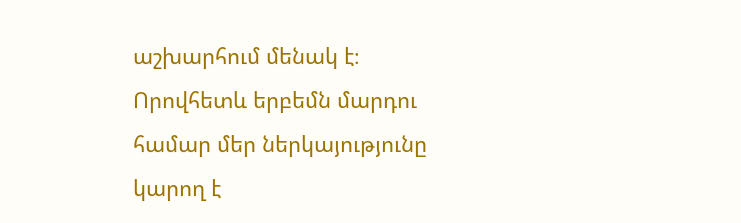աշխարհում մենակ է։
Որովհետև երբեմն մարդու համար մեր ներկայությունը կարող է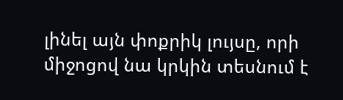լինել այն փոքրիկ լույսը, որի միջոցով նա կրկին տեսնում է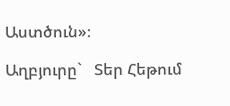Աստծուն»։

Աղբյուրը`   Տեր Հեթում